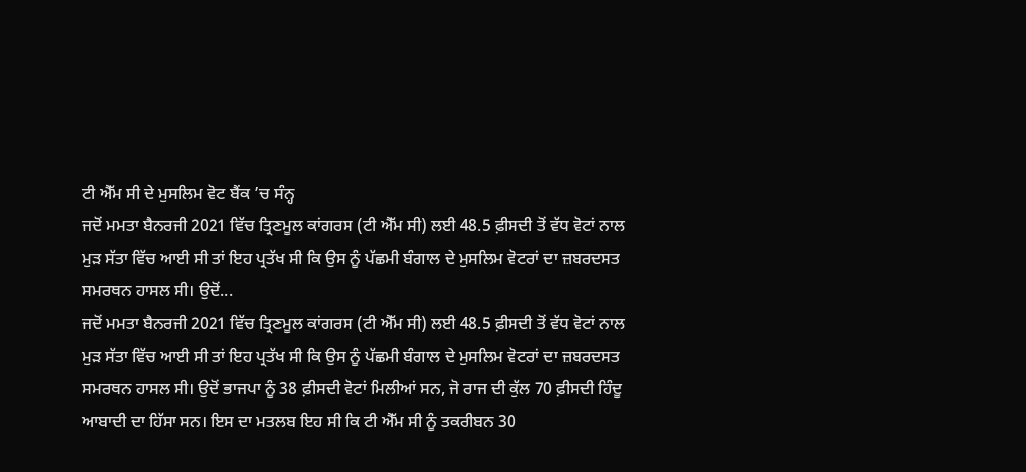ਟੀ ਐੱਮ ਸੀ ਦੇ ਮੁਸਲਿਮ ਵੋਟ ਬੈਂਕ ’ਚ ਸੰਨ੍ਹ
ਜਦੋਂ ਮਮਤਾ ਬੈਨਰਜੀ 2021 ਵਿੱਚ ਤ੍ਰਿਣਮੂਲ ਕਾਂਗਰਸ (ਟੀ ਐੱਮ ਸੀ) ਲਈ 48.5 ਫ਼ੀਸਦੀ ਤੋਂ ਵੱਧ ਵੋਟਾਂ ਨਾਲ ਮੁੜ ਸੱਤਾ ਵਿੱਚ ਆਈ ਸੀ ਤਾਂ ਇਹ ਪ੍ਰਤੱਖ ਸੀ ਕਿ ਉਸ ਨੂੰ ਪੱਛਮੀ ਬੰਗਾਲ ਦੇ ਮੁਸਲਿਮ ਵੋਟਰਾਂ ਦਾ ਜ਼ਬਰਦਸਤ ਸਮਰਥਨ ਹਾਸਲ ਸੀ। ਉਦੋਂ...
ਜਦੋਂ ਮਮਤਾ ਬੈਨਰਜੀ 2021 ਵਿੱਚ ਤ੍ਰਿਣਮੂਲ ਕਾਂਗਰਸ (ਟੀ ਐੱਮ ਸੀ) ਲਈ 48.5 ਫ਼ੀਸਦੀ ਤੋਂ ਵੱਧ ਵੋਟਾਂ ਨਾਲ ਮੁੜ ਸੱਤਾ ਵਿੱਚ ਆਈ ਸੀ ਤਾਂ ਇਹ ਪ੍ਰਤੱਖ ਸੀ ਕਿ ਉਸ ਨੂੰ ਪੱਛਮੀ ਬੰਗਾਲ ਦੇ ਮੁਸਲਿਮ ਵੋਟਰਾਂ ਦਾ ਜ਼ਬਰਦਸਤ ਸਮਰਥਨ ਹਾਸਲ ਸੀ। ਉਦੋਂ ਭਾਜਪਾ ਨੂੰ 38 ਫ਼ੀਸਦੀ ਵੋਟਾਂ ਮਿਲੀਆਂ ਸਨ, ਜੋ ਰਾਜ ਦੀ ਕੁੱਲ 70 ਫ਼ੀਸਦੀ ਹਿੰਦੂ ਆਬਾਦੀ ਦਾ ਹਿੱਸਾ ਸਨ। ਇਸ ਦਾ ਮਤਲਬ ਇਹ ਸੀ ਕਿ ਟੀ ਐੱਮ ਸੀ ਨੂੰ ਤਕਰੀਬਨ 30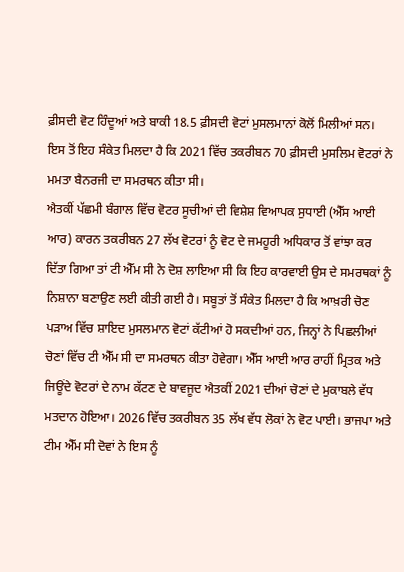ਫ਼ੀਸਦੀ ਵੋਟ ਹਿੰਦੂਆਂ ਅਤੇ ਬਾਕੀ 18.5 ਫ਼ੀਸਦੀ ਵੋਟਾਂ ਮੁਸਲਮਾਨਾਂ ਕੋਲੋਂ ਮਿਲੀਆਂ ਸਨ। ਇਸ ਤੋਂ ਇਹ ਸੰਕੇਤ ਮਿਲਦਾ ਹੈ ਕਿ 2021 ਵਿੱਚ ਤਕਰੀਬਨ 70 ਫ਼ੀਸਦੀ ਮੁਸਲਿਮ ਵੋਟਰਾਂ ਨੇ ਮਮਤਾ ਬੈਨਰਜੀ ਦਾ ਸਮਰਥਨ ਕੀਤਾ ਸੀ।
ਐਤਕੀਂ ਪੱਛਮੀ ਬੰਗਾਲ ਵਿੱਚ ਵੋਟਰ ਸੂਚੀਆਂ ਦੀ ਵਿਸ਼ੇਸ਼ ਵਿਆਪਕ ਸੁਧਾਈ (ਐੱਸ ਆਈ ਆਰ) ਕਾਰਨ ਤਕਰੀਬਨ 27 ਲੱਖ ਵੋਟਰਾਂ ਨੂੰ ਵੋਟ ਦੇ ਜਮਹੂਰੀ ਅਧਿਕਾਰ ਤੋਂ ਵਾਂਝਾ ਕਰ ਦਿੱਤਾ ਗਿਆ ਤਾਂ ਟੀ ਐੱਮ ਸੀ ਨੇ ਦੋਸ਼ ਲਾਇਆ ਸੀ ਕਿ ਇਹ ਕਾਰਵਾਈ ਉਸ ਦੇ ਸਮਰਥਕਾਂ ਨੂੰ ਨਿਸ਼ਾਨਾ ਬਣਾਉਣ ਲਈ ਕੀਤੀ ਗਈ ਹੈ। ਸਬੂਤਾਂ ਤੋਂ ਸੰਕੇਤ ਮਿਲਦਾ ਹੈ ਕਿ ਆਖ਼ਰੀ ਚੋਣ ਪੜਾਅ ਵਿੱਚ ਸ਼ਾਇਦ ਮੁਸਲਮਾਨ ਵੋਟਾਂ ਕੱਟੀਆਂ ਹੋ ਸਕਦੀਆਂ ਹਨ, ਜਿਨ੍ਹਾਂ ਨੇ ਪਿਛਲੀਆਂ ਚੋਣਾਂ ਵਿੱਚ ਟੀ ਐੱਮ ਸੀ ਦਾ ਸਮਰਥਨ ਕੀਤਾ ਹੋਵੇਗਾ। ਐੱਸ ਆਈ ਆਰ ਰਾਹੀਂ ਮ੍ਰਿਤਕ ਅਤੇ ਜਿਊਂਦੇ ਵੋਟਰਾਂ ਦੇ ਨਾਮ ਕੱਟਣ ਦੇ ਬਾਵਜੂਦ ਐਤਕੀਂ 2021 ਦੀਆਂ ਚੋਣਾਂ ਦੇ ਮੁਕਾਬਲੇ ਵੱਧ ਮਤਦਾਨ ਹੋਇਆ। 2026 ਵਿੱਚ ਤਕਰੀਬਨ 35 ਲੱਖ ਵੱਧ ਲੋਕਾਂ ਨੇ ਵੋਟ ਪਾਈ। ਭਾਜਪਾ ਅਤੇ ਟੀਮ ਐੱਮ ਸੀ ਦੋਵਾਂ ਨੇ ਇਸ ਨੂੰ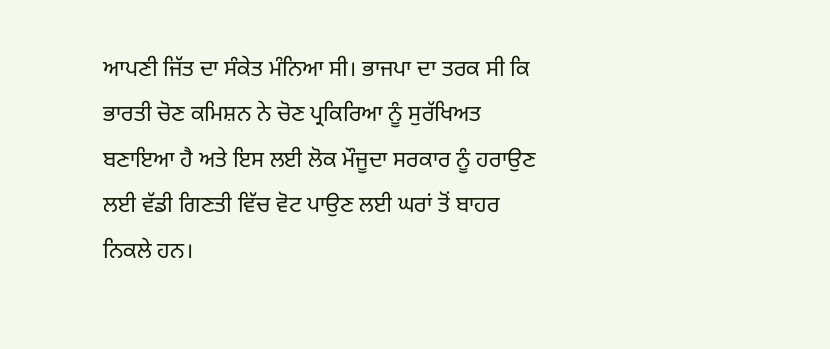ਆਪਣੀ ਜਿੱਤ ਦਾ ਸੰਕੇਤ ਮੰਨਿਆ ਸੀ। ਭਾਜਪਾ ਦਾ ਤਰਕ ਸੀ ਕਿ ਭਾਰਤੀ ਚੋਣ ਕਮਿਸ਼ਨ ਨੇ ਚੋਣ ਪ੍ਰਕਿਰਿਆ ਨੂੰ ਸੁਰੱਖਿਅਤ ਬਣਾਇਆ ਹੈ ਅਤੇ ਇਸ ਲਈ ਲੋਕ ਮੌਜੂਦਾ ਸਰਕਾਰ ਨੂੰ ਹਰਾਉਣ ਲਈ ਵੱਡੀ ਗਿਣਤੀ ਵਿੱਚ ਵੋਟ ਪਾਉਣ ਲਈ ਘਰਾਂ ਤੋਂ ਬਾਹਰ ਨਿਕਲੇ ਹਨ।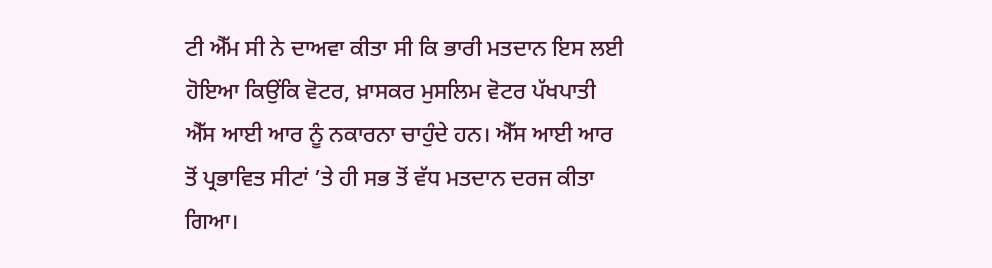ਟੀ ਐੱਮ ਸੀ ਨੇ ਦਾਅਵਾ ਕੀਤਾ ਸੀ ਕਿ ਭਾਰੀ ਮਤਦਾਨ ਇਸ ਲਈ ਹੋਇਆ ਕਿਉਂਕਿ ਵੋਟਰ, ਖ਼ਾਸਕਰ ਮੁਸਲਿਮ ਵੋਟਰ ਪੱਖਪਾਤੀ ਐੱਸ ਆਈ ਆਰ ਨੂੰ ਨਕਾਰਨਾ ਚਾਹੁੰਦੇ ਹਨ। ਐੱਸ ਆਈ ਆਰ ਤੋਂ ਪ੍ਰਭਾਵਿਤ ਸੀਟਾਂ ’ਤੇ ਹੀ ਸਭ ਤੋਂ ਵੱਧ ਮਤਦਾਨ ਦਰਜ ਕੀਤਾ ਗਿਆ।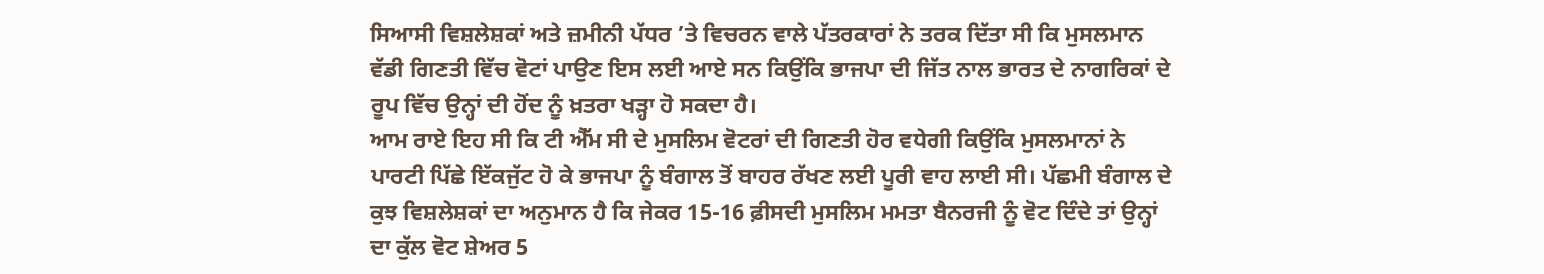ਸਿਆਸੀ ਵਿਸ਼ਲੇਸ਼ਕਾਂ ਅਤੇ ਜ਼ਮੀਨੀ ਪੱਧਰ ’ਤੇ ਵਿਚਰਨ ਵਾਲੇ ਪੱਤਰਕਾਰਾਂ ਨੇ ਤਰਕ ਦਿੱਤਾ ਸੀ ਕਿ ਮੁਸਲਮਾਨ ਵੱਡੀ ਗਿਣਤੀ ਵਿੱਚ ਵੋਟਾਂ ਪਾਉਣ ਇਸ ਲਈ ਆਏ ਸਨ ਕਿਉਂਕਿ ਭਾਜਪਾ ਦੀ ਜਿੱਤ ਨਾਲ ਭਾਰਤ ਦੇ ਨਾਗਰਿਕਾਂ ਦੇ ਰੂਪ ਵਿੱਚ ਉਨ੍ਹਾਂ ਦੀ ਹੋਂਦ ਨੂੰ ਖ਼ਤਰਾ ਖੜ੍ਹਾ ਹੋ ਸਕਦਾ ਹੈ।
ਆਮ ਰਾਏ ਇਹ ਸੀ ਕਿ ਟੀ ਐੱਮ ਸੀ ਦੇ ਮੁਸਲਿਮ ਵੋਟਰਾਂ ਦੀ ਗਿਣਤੀ ਹੋਰ ਵਧੇਗੀ ਕਿਉਂਕਿ ਮੁਸਲਮਾਨਾਂ ਨੇ ਪਾਰਟੀ ਪਿੱਛੇ ਇੱਕਜੁੱਟ ਹੋ ਕੇ ਭਾਜਪਾ ਨੂੰ ਬੰਗਾਲ ਤੋਂ ਬਾਹਰ ਰੱਖਣ ਲਈ ਪੂਰੀ ਵਾਹ ਲਾਈ ਸੀ। ਪੱਛਮੀ ਬੰਗਾਲ ਦੇ ਕੁਝ ਵਿਸ਼ਲੇਸ਼ਕਾਂ ਦਾ ਅਨੁਮਾਨ ਹੈ ਕਿ ਜੇਕਰ 15-16 ਫ਼ੀਸਦੀ ਮੁਸਲਿਮ ਮਮਤਾ ਬੈਨਰਜੀ ਨੂੰ ਵੋਟ ਦਿੰਦੇ ਤਾਂ ਉਨ੍ਹਾਂ ਦਾ ਕੁੱਲ ਵੋਟ ਸ਼ੇਅਰ 5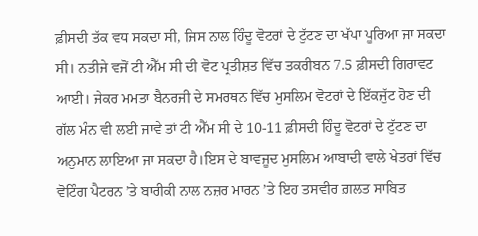ਫ਼ੀਸਦੀ ਤੱਕ ਵਧ ਸਕਦਾ ਸੀ, ਜਿਸ ਨਾਲ ਹਿੰਦੂ ਵੋਟਰਾਂ ਦੇ ਟੁੱਟਣ ਦਾ ਖੱਪਾ ਪੂਰਿਆ ਜਾ ਸਕਦਾ ਸੀ। ਨਤੀਜੇ ਵਜੋਂ ਟੀ ਐੱਮ ਸੀ ਦੀ ਵੋਟ ਪ੍ਰਤੀਸ਼ਤ ਵਿੱਚ ਤਕਰੀਬਨ 7.5 ਫ਼ੀਸਦੀ ਗਿਰਾਵਟ ਆਈ। ਜੇਕਰ ਮਮਤਾ ਬੈਨਰਜੀ ਦੇ ਸਮਰਥਨ ਵਿੱਚ ਮੁਸਲਿਮ ਵੋਟਰਾਂ ਦੇ ਇੱਕਜੁੱਟ ਹੋਣ ਦੀ ਗੱਲ ਮੰਨ ਵੀ ਲਈ ਜਾਵੇ ਤਾਂ ਟੀ ਐੱਮ ਸੀ ਦੇ 10-11 ਫ਼ੀਸਦੀ ਹਿੰਦੂ ਵੋਟਰਾਂ ਦੇ ਟੁੱਟਣ ਦਾ ਅਨੁਮਾਨ ਲਾਇਆ ਜਾ ਸਕਦਾ ਹੈ।ਇਸ ਦੇ ਬਾਵਜੂਦ ਮੁਸਲਿਮ ਆਬਾਦੀ ਵਾਲੇ ਖੇਤਰਾਂ ਵਿੱਚ ਵੋਟਿੰਗ ਪੈਟਰਨ ’ਤੇ ਬਾਰੀਕੀ ਨਾਲ ਨਜ਼ਰ ਮਾਰਨ ’ਤੇ ਇਹ ਤਸਵੀਰ ਗ਼ਲਤ ਸਾਬਿਤ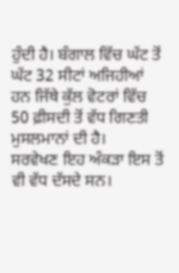ਹੁੰਦੀ ਹੈ। ਬੰਗਾਲ ਵਿੱਚ ਘੱਟ ਤੋਂ ਘੱਟ 32 ਸੀਟਾਂ ਅਜਿਹੀਆਂ ਹਨ ਜਿੱਥੇ ਕੁੱਲ ਵੋਟਰਾਂ ਵਿੱਚ 50 ਫ਼ੀਸਦੀ ਤੋਂ ਵੱਧ ਗਿਣਤੀ ਮੁਸਲਮਾਨਾਂ ਦੀ ਹੈ।
ਸਰਵੇਖਣ ਇਹ ਅੰਕੜਾ ਇਸ ਤੋਂ ਵੀ ਵੱਧ ਦੱਸਦੇ ਸਨ।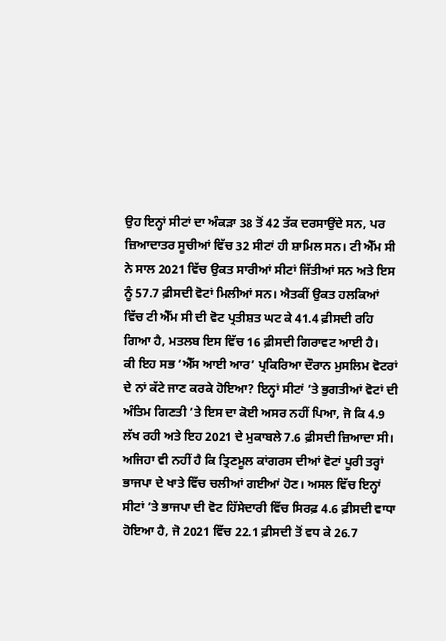ਉਹ ਇਨ੍ਹਾਂ ਸੀਟਾਂ ਦਾ ਅੰਕੜਾ 38 ਤੋਂ 42 ਤੱਕ ਦਰਸਾਉਂਦੇ ਸਨ, ਪਰ ਜ਼ਿਆਦਾਤਰ ਸੂਚੀਆਂ ਵਿੱਚ 32 ਸੀਟਾਂ ਹੀ ਸ਼ਾਮਿਲ ਸਨ। ਟੀ ਐੱਮ ਸੀ ਨੇ ਸਾਲ 2021 ਵਿੱਚ ਉਕਤ ਸਾਰੀਆਂ ਸੀਟਾਂ ਜਿੱਤੀਆਂ ਸਨ ਅਤੇ ਇਸ ਨੂੰ 57.7 ਫ਼ੀਸਦੀ ਵੋਟਾਂ ਮਿਲੀਆਂ ਸਨ। ਐਤਕੀਂ ਉਕਤ ਹਲਕਿਆਂ ਵਿੱਚ ਟੀ ਐੱਮ ਸੀ ਦੀ ਵੋਟ ਪ੍ਰਤੀਸ਼ਤ ਘਟ ਕੇ 41.4 ਫ਼ੀਸਦੀ ਰਹਿ ਗਿਆ ਹੈ, ਮਤਲਬ ਇਸ ਵਿੱਚ 16 ਫ਼ੀਸਦੀ ਗਿਰਾਵਟ ਆਈ ਹੈ।
ਕੀ ਇਹ ਸਭ ‘ਐੱਸ ਆਈ ਆਰ’ ਪ੍ਰਕਿਰਿਆ ਦੌਰਾਨ ਮੁਸਲਿਮ ਵੋਟਰਾਂ ਦੇ ਨਾਂ ਕੱਟੇ ਜਾਣ ਕਰਕੇ ਹੋਇਆ? ਇਨ੍ਹਾਂ ਸੀਟਾਂ ’ਤੇ ਭੁਗਤੀਆਂ ਵੋਟਾਂ ਦੀ ਅੰਤਿਮ ਗਿਣਤੀ ’ਤੇ ਇਸ ਦਾ ਕੋਈ ਅਸਰ ਨਹੀਂ ਪਿਆ, ਜੋ ਕਿ 4.9 ਲੱਖ ਰਹੀ ਅਤੇ ਇਹ 2021 ਦੇ ਮੁਕਾਬਲੇ 7.6 ਫ਼ੀਸਦੀ ਜ਼ਿਆਦਾ ਸੀ। ਅਜਿਹਾ ਵੀ ਨਹੀਂ ਹੈ ਕਿ ਤ੍ਰਿਣਮੂਲ ਕਾਂਗਰਸ ਦੀਆਂ ਵੋਟਾਂ ਪੂਰੀ ਤਰ੍ਹਾਂ ਭਾਜਪਾ ਦੇ ਖਾਤੇ ਵਿੱਚ ਚਲੀਆਂ ਗਈਆਂ ਹੋਣ। ਅਸਲ ਵਿੱਚ ਇਨ੍ਹਾਂ ਸੀਟਾਂ ’ਤੇ ਭਾਜਪਾ ਦੀ ਵੋਟ ਹਿੱਸੇਦਾਰੀ ਵਿੱਚ ਸਿਰਫ਼ 4.6 ਫ਼ੀਸਦੀ ਵਾਧਾ ਹੋਇਆ ਹੈ, ਜੋ 2021 ਵਿੱਚ 22.1 ਫ਼ੀਸਦੀ ਤੋਂ ਵਧ ਕੇ 26.7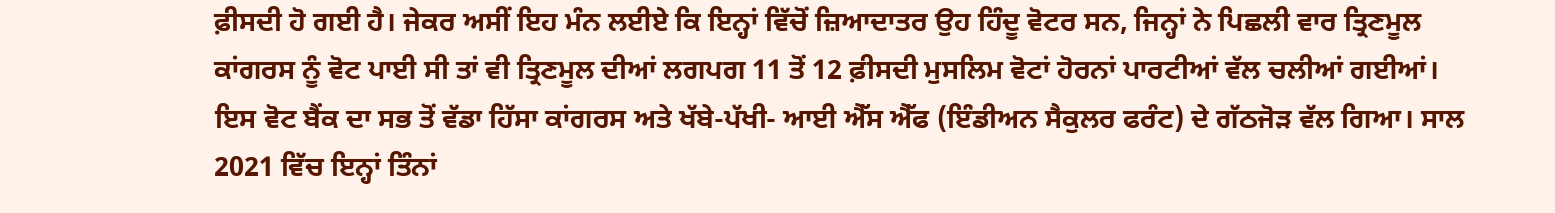ਫ਼ੀਸਦੀ ਹੋ ਗਈ ਹੈ। ਜੇਕਰ ਅਸੀਂ ਇਹ ਮੰਨ ਲਈਏ ਕਿ ਇਨ੍ਹਾਂ ਵਿੱਚੋਂ ਜ਼ਿਆਦਾਤਰ ਉਹ ਹਿੰਦੂ ਵੋਟਰ ਸਨ, ਜਿਨ੍ਹਾਂ ਨੇ ਪਿਛਲੀ ਵਾਰ ਤ੍ਰਿਣਮੂਲ ਕਾਂਗਰਸ ਨੂੰ ਵੋਟ ਪਾਈ ਸੀ ਤਾਂ ਵੀ ਤ੍ਰਿਣਮੂਲ ਦੀਆਂ ਲਗਪਗ 11 ਤੋਂ 12 ਫ਼ੀਸਦੀ ਮੁਸਲਿਮ ਵੋਟਾਂ ਹੋਰਨਾਂ ਪਾਰਟੀਆਂ ਵੱਲ ਚਲੀਆਂ ਗਈਆਂ।
ਇਸ ਵੋਟ ਬੈਂਕ ਦਾ ਸਭ ਤੋਂ ਵੱਡਾ ਹਿੱਸਾ ਕਾਂਗਰਸ ਅਤੇ ਖੱਬੇ-ਪੱਖੀ- ਆਈ ਐੱਸ ਐੱਫ (ਇੰਡੀਅਨ ਸੈਕੁਲਰ ਫਰੰਟ) ਦੇ ਗੱਠਜੋੜ ਵੱਲ ਗਿਆ। ਸਾਲ 2021 ਵਿੱਚ ਇਨ੍ਹਾਂ ਤਿੰਨਾਂ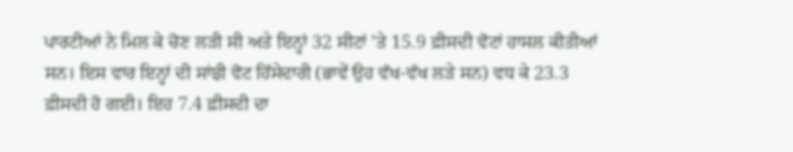ਪਾਰਟੀਆਂ ਨੇ ਮਿਲ ਕੇ ਚੋਣ ਲੜੀ ਸੀ ਅਤੇ ਇਨ੍ਹਾਂ 32 ਸੀਟਾਂ ’ਤੇ 15.9 ਫ਼ੀਸਦੀ ਵੋਟਾਂ ਹਾਸਲ ਕੀਤੀਆਂ ਸਨ। ਇਸ ਵਾਰ ਇਨ੍ਹਾਂ ਦੀ ਸਾਂਝੀ ਵੋਟ ਹਿੱਸੇਦਾਰੀ (ਭਾਵੇਂ ਉਹ ਵੱਖ-ਵੱਖ ਲੜੇ ਸਨ) ਵਧ ਕੇ 23.3 ਫ਼ੀਸਦੀ ਹੋ ਗਈ। ਇਹ 7.4 ਫ਼ੀਸਦੀ ਦਾ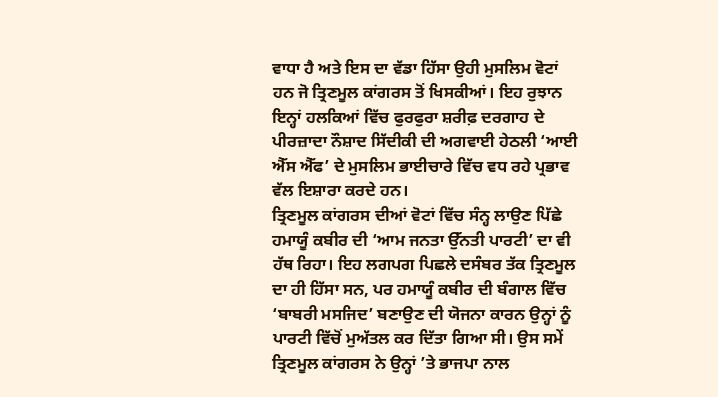ਵਾਧਾ ਹੈ ਅਤੇ ਇਸ ਦਾ ਵੱਡਾ ਹਿੱਸਾ ਉਹੀ ਮੁਸਲਿਮ ਵੋਟਾਂ ਹਨ ਜੋ ਤ੍ਰਿਣਮੂਲ ਕਾਂਗਰਸ ਤੋਂ ਖਿਸਕੀਆਂ। ਇਹ ਰੁਝਾਨ ਇਨ੍ਹਾਂ ਹਲਕਿਆਂ ਵਿੱਚ ਫੁਰਫੁਰਾ ਸ਼ਰੀਫ਼ ਦਰਗਾਹ ਦੇ ਪੀਰਜ਼ਾਦਾ ਨੌਸ਼ਾਦ ਸਿੱਦੀਕੀ ਦੀ ਅਗਵਾਈ ਹੇਠਲੀ ‘ਆਈ ਐੱਸ ਐੱਫ’ ਦੇ ਮੁਸਲਿਮ ਭਾਈਚਾਰੇ ਵਿੱਚ ਵਧ ਰਹੇ ਪ੍ਰਭਾਵ ਵੱਲ ਇਸ਼ਾਰਾ ਕਰਦੇ ਹਨ।
ਤ੍ਰਿਣਮੂਲ ਕਾਂਗਰਸ ਦੀਆਂ ਵੋਟਾਂ ਵਿੱਚ ਸੰਨ੍ਹ ਲਾਉਣ ਪਿੱਛੇ ਹਮਾਯੂੰ ਕਬੀਰ ਦੀ ‘ਆਮ ਜਨਤਾ ਉੱਨਤੀ ਪਾਰਟੀ’ ਦਾ ਵੀ ਹੱਥ ਰਿਹਾ। ਇਹ ਲਗਪਗ ਪਿਛਲੇ ਦਸੰਬਰ ਤੱਕ ਤ੍ਰਿਣਮੂਲ ਦਾ ਹੀ ਹਿੱਸਾ ਸਨ, ਪਰ ਹਮਾਯੂੰ ਕਬੀਰ ਦੀ ਬੰਗਾਲ ਵਿੱਚ ‘ਬਾਬਰੀ ਮਸਜਿਦ’ ਬਣਾਉਣ ਦੀ ਯੋਜਨਾ ਕਾਰਨ ਉਨ੍ਹਾਂ ਨੂੰ ਪਾਰਟੀ ਵਿੱਚੋਂ ਮੁਅੱਤਲ ਕਰ ਦਿੱਤਾ ਗਿਆ ਸੀ। ਉਸ ਸਮੇਂ ਤ੍ਰਿਣਮੂਲ ਕਾਂਗਰਸ ਨੇ ਉਨ੍ਹਾਂ ’ਤੇ ਭਾਜਪਾ ਨਾਲ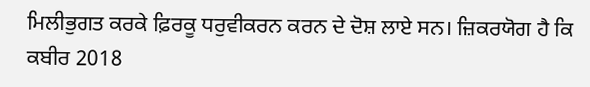ਮਿਲੀਭੁਗਤ ਕਰਕੇ ਫ਼ਿਰਕੂ ਧਰੁਵੀਕਰਨ ਕਰਨ ਦੇ ਦੋਸ਼ ਲਾਏ ਸਨ। ਜ਼ਿਕਰਯੋਗ ਹੈ ਕਿ ਕਬੀਰ 2018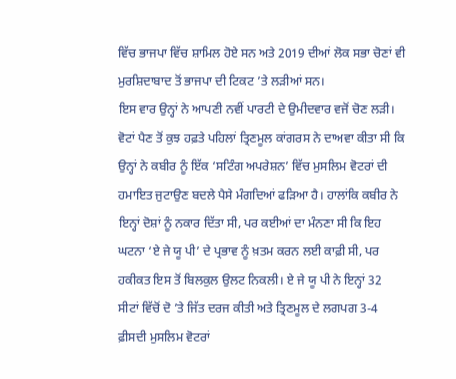ਵਿੱਚ ਭਾਜਪਾ ਵਿੱਚ ਸ਼ਾਮਿਲ ਹੋਏ ਸਨ ਅਤੇ 2019 ਦੀਆਂ ਲੋਕ ਸਭਾ ਚੋਣਾਂ ਵੀ ਮੁਰਸ਼ਿਦਾਬਾਦ ਤੋਂ ਭਾਜਪਾ ਦੀ ਟਿਕਟ ’ਤੇ ਲੜੀਆਂ ਸਨ।
ਇਸ ਵਾਰ ਉਨ੍ਹਾਂ ਨੇ ਆਪਣੀ ਨਵੀਂ ਪਾਰਟੀ ਦੇ ਉਮੀਦਵਾਰ ਵਜੋਂ ਚੋਣ ਲੜੀ। ਵੋਟਾਂ ਪੈਣ ਤੋਂ ਕੁਝ ਹਫ਼ਤੇ ਪਹਿਲਾਂ ਤ੍ਰਿਣਮੂਲ ਕਾਂਗਰਸ ਨੇ ਦਾਅਵਾ ਕੀਤਾ ਸੀ ਕਿ ਉਨ੍ਹਾਂ ਨੇ ਕਬੀਰ ਨੂੰ ਇੱਕ ‘ਸਟਿੰਗ ਅਪਰੇਸ਼ਨ’ ਵਿੱਚ ਮੁਸਲਿਮ ਵੋਟਰਾਂ ਦੀ ਹਮਾਇਤ ਜੁਟਾਉਣ ਬਦਲੇ ਪੈਸੇ ਮੰਗਦਿਆਂ ਫੜਿਆ ਹੈ। ਹਾਲਾਂਕਿ ਕਬੀਰ ਨੇ ਇਨ੍ਹਾਂ ਦੋਸ਼ਾਂ ਨੂੰ ਨਕਾਰ ਦਿੱਤਾ ਸੀ, ਪਰ ਕਈਆਂ ਦਾ ਮੰਨਣਾ ਸੀ ਕਿ ਇਹ ਘਟਨਾ ‘ਏ ਜੇ ਯੂ ਪੀ’ ਦੇ ਪ੍ਰਭਾਵ ਨੂੰ ਖ਼ਤਮ ਕਰਨ ਲਈ ਕਾਫ਼ੀ ਸੀ, ਪਰ ਹਕੀਕਤ ਇਸ ਤੋਂ ਬਿਲਕੁਲ ਉਲਟ ਨਿਕਲੀ। ਏ ਜੇ ਯੂ ਪੀ ਨੇ ਇਨ੍ਹਾਂ 32 ਸੀਟਾਂ ਵਿੱਚੋਂ ਦੋ ’ਤੇ ਜਿੱਤ ਦਰਜ ਕੀਤੀ ਅਤੇ ਤ੍ਰਿਣਮੂਲ ਦੇ ਲਗਪਗ 3-4 ਫ਼ੀਸਦੀ ਮੁਸਲਿਮ ਵੋਟਰਾਂ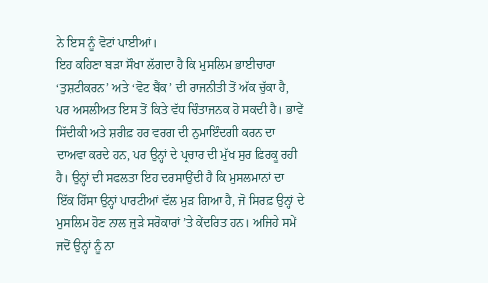ਨੇ ਇਸ ਨੂੰ ਵੋਟਾਂ ਪਾਈਆਂ।
ਇਹ ਕਹਿਣਾ ਬੜਾ ਸੌਖਾ ਲੱਗਦਾ ਹੈ ਕਿ ਮੁਸਲਿਮ ਭਾਈਚਾਰਾ ‘ਤੁਸ਼ਟੀਕਰਨ’ ਅਤੇ ‘ਵੋਟ ਬੈਂਕ’ ਦੀ ਰਾਜਨੀਤੀ ਤੋਂ ਅੱਕ ਚੁੱਕਾ ਹੈ, ਪਰ ਅਸਲੀਅਤ ਇਸ ਤੋਂ ਕਿਤੇ ਵੱਧ ਚਿੰਤਾਜਨਕ ਹੋ ਸਕਦੀ ਹੈ। ਭਾਵੇਂ ਸਿੱਦੀਕੀ ਅਤੇ ਸ਼ਰੀਫ਼ ਹਰ ਵਰਗ ਦੀ ਨੁਮਾਇੰਦਗੀ ਕਰਨ ਦਾ ਦਾਅਵਾ ਕਰਦੇ ਹਨ, ਪਰ ਉਨ੍ਹਾਂ ਦੇ ਪ੍ਰਚਾਰ ਦੀ ਮੁੱਖ ਸੁਰ ਫ਼ਿਰਕੂ ਰਹੀ ਹੈ। ਉਨ੍ਹਾਂ ਦੀ ਸਫਲਤਾ ਇਹ ਦਰਸਾਉਂਦੀ ਹੈ ਕਿ ਮੁਸਲਮਾਨਾਂ ਦਾ ਇੱਕ ਹਿੱਸਾ ਉਨ੍ਹਾਂ ਪਾਰਟੀਆਂ ਵੱਲ ਮੁੜ ਗਿਆ ਹੈ, ਜੋ ਸਿਰਫ਼ ਉਨ੍ਹਾਂ ਦੇ ਮੁਸਲਿਮ ਹੋਣ ਨਾਲ ਜੁੜੇ ਸਰੋਕਾਰਾਂ ’ਤੇ ਕੇਂਦਰਿਤ ਹਨ। ਅਜਿਹੇ ਸਮੇਂ ਜਦੋਂ ਉਨ੍ਹਾਂ ਨੂੰ ਨਾ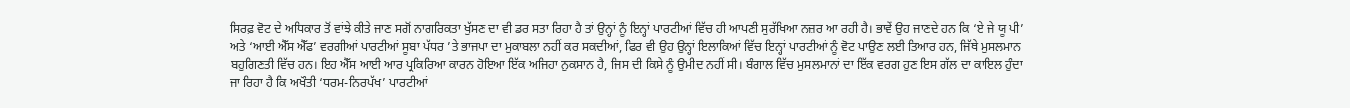ਸਿਰਫ਼ ਵੋਟ ਦੇ ਅਧਿਕਾਰ ਤੋਂ ਵਾਂਝੇ ਕੀਤੇ ਜਾਣ ਸਗੋਂ ਨਾਗਰਿਕਤਾ ਖੁੱਸਣ ਦਾ ਵੀ ਡਰ ਸਤਾ ਰਿਹਾ ਹੈ ਤਾਂ ਉਨ੍ਹਾਂ ਨੂੰ ਇਨ੍ਹਾਂ ਪਾਰਟੀਆਂ ਵਿੱਚ ਹੀ ਆਪਣੀ ਸੁਰੱਖਿਆ ਨਜ਼ਰ ਆ ਰਹੀ ਹੈ। ਭਾਵੇਂ ਉਹ ਜਾਣਦੇ ਹਨ ਕਿ ‘ਏ ਜੇ ਯੂ ਪੀ’ ਅਤੇ ‘ਆਈ ਐੱਸ ਐੱਫ’ ਵਰਗੀਆਂ ਪਾਰਟੀਆਂ ਸੂਬਾ ਪੱਧਰ ’ਤੇ ਭਾਜਪਾ ਦਾ ਮੁਕਾਬਲਾ ਨਹੀਂ ਕਰ ਸਕਦੀਆਂ, ਫਿਰ ਵੀ ਉਹ ਉਨ੍ਹਾਂ ਇਲਾਕਿਆਂ ਵਿੱਚ ਇਨ੍ਹਾਂ ਪਾਰਟੀਆਂ ਨੂੰ ਵੋਟ ਪਾਉਣ ਲਈ ਤਿਆਰ ਹਨ, ਜਿੱਥੇ ਮੁਸਲਮਾਨ ਬਹੁਗਿਣਤੀ ਵਿੱਚ ਹਨ। ਇਹ ਐੱਸ ਆਈ ਆਰ ਪ੍ਰਕਿਰਿਆ ਕਾਰਨ ਹੋਇਆ ਇੱਕ ਅਜਿਹਾ ਨੁਕਸਾਨ ਹੈ, ਜਿਸ ਦੀ ਕਿਸੇ ਨੂੰ ਉਮੀਦ ਨਹੀਂ ਸੀ। ਬੰਗਾਲ ਵਿੱਚ ਮੁਸਲਮਾਨਾਂ ਦਾ ਇੱਕ ਵਰਗ ਹੁਣ ਇਸ ਗੱਲ ਦਾ ਕਾਇਲ ਹੁੰਦਾ ਜਾ ਰਿਹਾ ਹੈ ਕਿ ਅਖੌਤੀ ‘ਧਰਮ-ਨਿਰਪੱਖ’ ਪਾਰਟੀਆਂ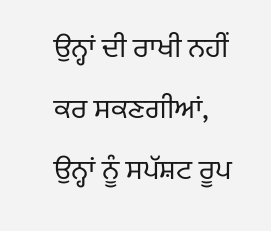ਉਨ੍ਹਾਂ ਦੀ ਰਾਖੀ ਨਹੀਂ ਕਰ ਸਕਣਗੀਆਂ, ਉਨ੍ਹਾਂ ਨੂੰ ਸਪੱਸ਼ਟ ਰੂਪ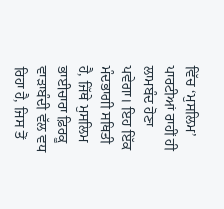ਵਿੱਚ ‘ਮੁਸਲਿਮ’ ਪਾਰਟੀਆਂ ਰਾਹੀਂ ਹੀ ਲਾਮਬੰਦ ਹੋਣਾ ਪਵੇਗਾ। ਇਹ ਇੱਕ ਮੰਦਭਾਗੀ ਸਥਿਤੀ ਹੈ, ਜਿੱਥੇ ਮੁਸਲਿਮ ਭਾਈਚਾਰਾ ਫ਼ਿਰਕੂ ਵਾੜਾਬੰਦੀ ਵੱਲ ਵਧ ਰਿਹਾ ਹੈ, ਜਿਸ ਤੋਂ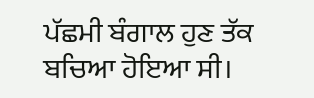ਪੱਛਮੀ ਬੰਗਾਲ ਹੁਣ ਤੱਕ ਬਚਿਆ ਹੋਇਆ ਸੀ।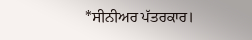*ਸੀਨੀਅਰ ਪੱਤਰਕਾਰ।